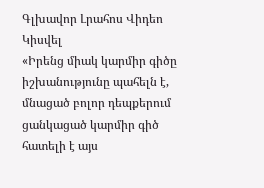Գլխավոր Լրահոս Վիդեո Կիսվել
«Իրենց միակ կարմիր գիծը իշխանությունը պահելն է, մնացած բոլոր դեպքերում ցանկացած կարմիր գիծ հատելի է այս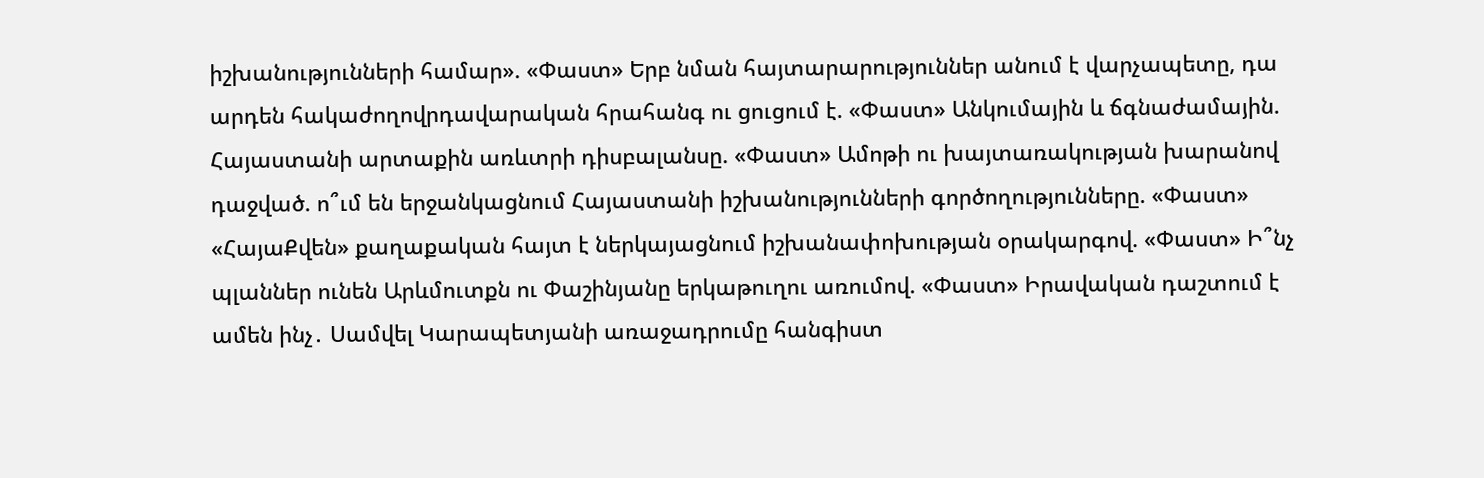իշխանությունների համար». «Փաստ» Երբ նման հայտարարություններ անում է վարչապետը, դա արդեն հակաժողովրդավարական հրահանգ ու ցուցում է. «Փաստ» Անկումային և ճգնաժամային. Հայաստանի արտաքին առևտրի դիսբալանսը. «Փաստ» Ամոթի ու խայտառակության խարանով դաջված. ո՞ւմ են երջանկացնում Հայաստանի իշխանությունների գործողությունները. «Փաստ» «ՀայաՔվեն» քաղաքական հայտ է ներկայացնում իշխանափոխության օրակարգով. «Փաստ» Ի՞նչ պլաններ ունեն Արևմուտքն ու Փաշինյանը երկաթուղու առումով. «Փաստ» Իրավական դաշտում է ամեն ինչ․ Սամվել Կարապետյանի առաջադրումը հանգիստ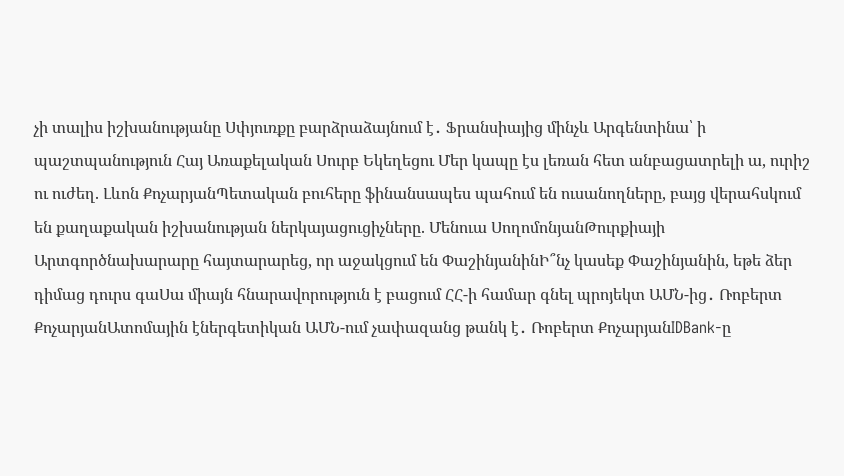չի տալիս իշխանությանը Սփյուռքը բարձրաձայնում է․ Ֆրանսիայից մինչև Արգենտինա՝ ի պաշտպանություն Հայ Առաքելական Սուրբ Եկեղեցու Մեր կապը էս լեռան հետ անբացատրելի ա, ուրիշ ու ուժեղ. Լևոն ՔոչարյանՊետական բուհերը ֆինանսապես պահում են ուսանողները, բայց վերահսկում են քաղաքական իշխանության ներկայացուցիչները. Մենուա ՍողոմոնյանԹուրքիայի Արտգործնախարարը հայտարարեց, որ աջակցում են ՓաշինյանինԻ՞նչ կասեք Փաշինյանին, եթե ձեր դիմաց դուրս գաՍա միայն հնարավորություն է բացում ՀՀ-ի համար գնել պրոյեկտ ԱՄՆ-ից․ Ռոբերտ ՔոչարյանԱտոմային էներգետիկան ԱՄՆ-ում չափազանց թանկ է․ Ռոբերտ ՔոչարյանIDBank-ը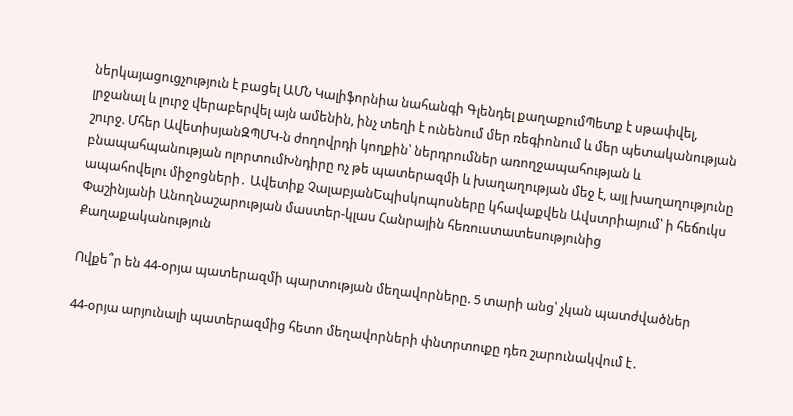ներկայացուցչություն է բացել ԱՄՆ Կալիֆորնիա նահանգի Գլենդել քաղաքումՊետք է սթափվել, լրջանալ և լուրջ վերաբերվել այն ամենին, ինչ տեղի է ունենում մեր ռեգիոնում և մեր պետականության շուրջ. Մհեր ԱվետիսյանԶՊՄԿ-ն ժողովրդի կողքին՝ ներդրումներ առողջապահության և բնապահպանության ոլորտումԽնդիրը ոչ թե պատերազմի և խաղաղության մեջ է, այլ խաղաղությունը ապահովելու միջոցների․ Ավետիք ՉալաբյանԵպիսկոպոսները կհավաքվեն Ավստրիայում՝ ի հեճուկս Փաշինյանի Անողնաշարության մաստեր-կլաս Հանրային հեռուստատեսությունից
Քաղաքականություն

Ովքե՞ր են 44-օրյա պատերազմի պարտության մեղավորները. 5 տարի անց՝ չկան պատժվածներ

44-օրյա արյունալի պատերազմից հետո մեղավորների փնտրտուքը դեռ շարունակվում է․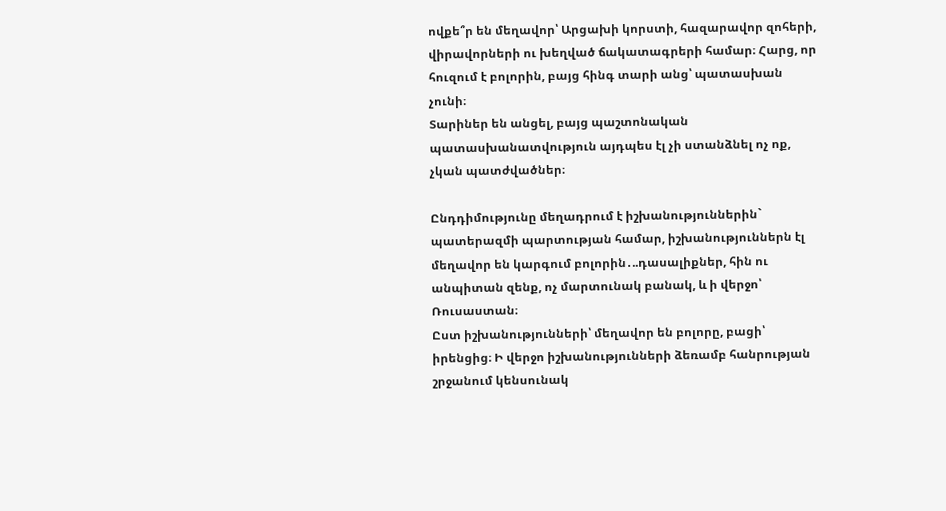ովքե՞ր են մեղավոր՝ Արցախի կորստի, հազարավոր զոհերի, վիրավորների ու խեղված ճակատագրերի համար։ Հարց, որ հուզում է բոլորին, բայց հինգ տարի անց՝ պատասխան չունի։
Տարիներ են անցել, բայց պաշտոնական պատասխանատվություն այդպես էլ չի ստանձնել ոչ ոք, չկան պատժվածներ։

Ընդդիմությունը մեղադրում է իշխանություններին` պատերազմի պարտության համար, իշխանություններն էլ մեղավոր են կարգում բոլորին․..դասալիքներ, հին ու անպիտան զենք, ոչ մարտունակ բանակ, և ի վերջո՝ Ռուսաստան։
Ըստ իշխանությունների՝ մեղավոր են բոլորը, բացի՝ իրենցից։ Ի վերջո իշխանությունների ձեռամբ հանրության շրջանում կենսունակ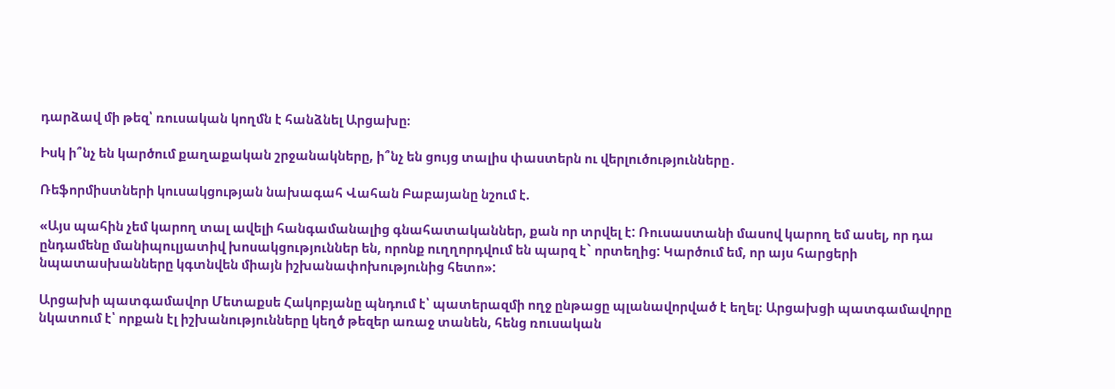դարձավ մի թեզ՝ ռուսական կողմն է հանձնել Արցախը։

Իսկ ի՞նչ են կարծում քաղաքական շրջանակները, ի՞նչ են ցույց տալիս փաստերն ու վերլուծությունները․

Ռեֆորմիստների կուսակցության նախագահ Վահան Բաբայանը նշում է.

«Այս պահին չեմ կարող տալ ավելի հանգամանալից գնահատականներ, քան որ տրվել է: Ռուսաստանի մասով կարող եմ ասել, որ դա ընդամենը մանիպուլյատիվ խոսակցություններ են, որոնք ուղղորդվում են պարզ է` որտեղից: Կարծում եմ, որ այս հարցերի նպատասխանները կգտնվեն միայն իշխանափոխությունից հետո»:

Արցախի պատգամավոր Մետաքսե Հակոբյանը պնդում է՝ պատերազմի ողջ ընթացը պլանավորված է եղել։ Արցախցի պատգամավորը նկատում է՝ որքան էլ իշխանությունները կեղծ թեզեր առաջ տանեն, հենց ռուսական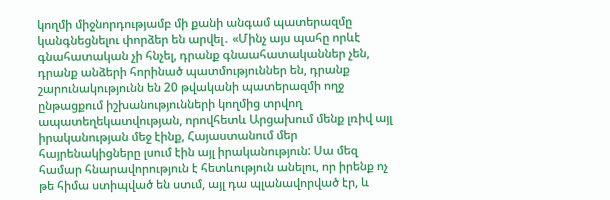կողմի միջնորդությամբ մի քանի անգամ պատերազմը կանգնեցնելու փորձեր են արվել․ «Մինչ այս պահը որևէ գնահատական չի հնչել, դրանք գնաահատականներ չեն, դրանք անձերի հորինած պատմություններ են, դրանք շարունակությունն են 20 թվականի պատերազմի ողջ ընթացքում իշխանությունների կողմից տրվող ապատեղեկատվության, որովհետև Արցախում մենք լռիվ այլ իրականության մեջ էինք, Հայաստանում մեր հայրենակիցները լսում էին այլ իրականություն: Սա մեզ համար հնարավորություն է հետևություն անելու, որ իրենք ոչ թե հիմա ստիպված են ստւմ, այլ դա պլանավորված էր, և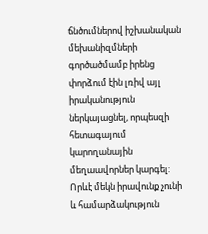ճնծումներով իշխանական մեխանիզմների գործածմամբ իրենց փորձում էին լռիվ այլ իրականություն ներկայացնել, որպեսզի հետագայում կարողանային մեղաավորներ կարգել: Որևէ մեկն իրավունք չունի և համարձակություն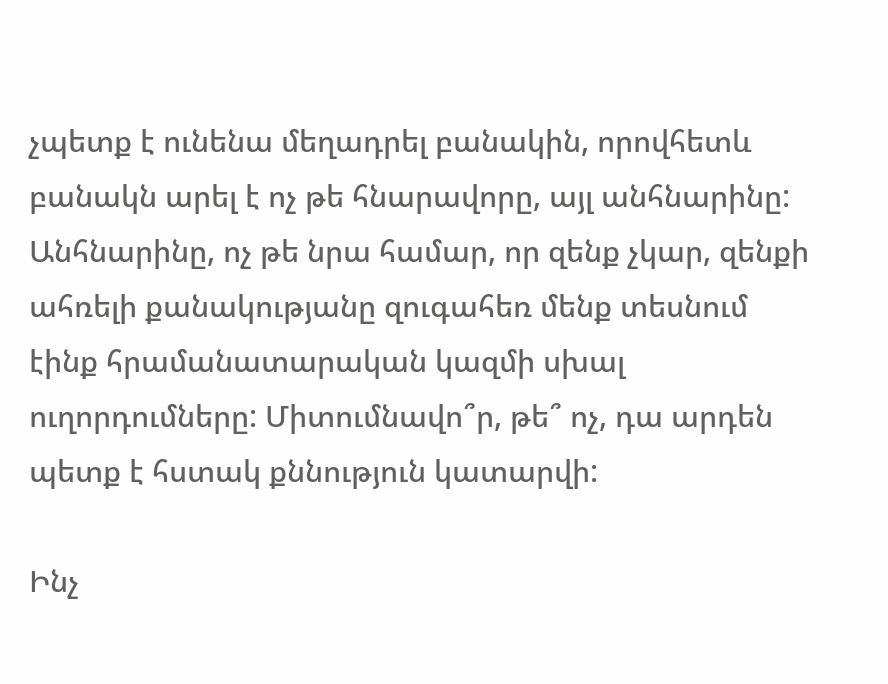չպետք է ունենա մեղադրել բանակին, որովհետև բանակն արել է ոչ թե հնարավորը, այլ անհնարինը: Անհնարինը, ոչ թե նրա համար, որ զենք չկար, զենքի ահռելի քանակությանը զուգահեռ մենք տեսնում էինք հրամանատարական կազմի սխալ ուղորդումները: Միտումնավո՞ր, թե՞ ոչ, դա արդեն պետք է հստակ քննություն կատարվի:

Ինչ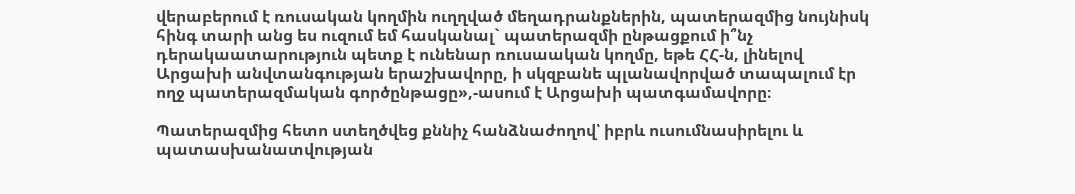վերաբերում է ռուսական կողմին ուղղված մեղադրանքներին, պատերազմից նույնիսկ հինգ տարի անց ես ուզում եմ հասկանալ` պատերազմի ընթացքում ի՞նչ դերակաատարություն պետք է ունենար ռուսաական կողմը, եթե ՀՀ-ն, լինելով Արցախի անվտանգության երաշխավորը, ի սկզբանե պլանավորված տապալում էր ողջ պատերազմական գործընթացը»,-ասում է Արցախի պատգամավորը։

Պատերազմից հետո ստեղծվեց քննիչ հանձնաժողով՝ իբրև ուսումնասիրելու և պատասխանատվության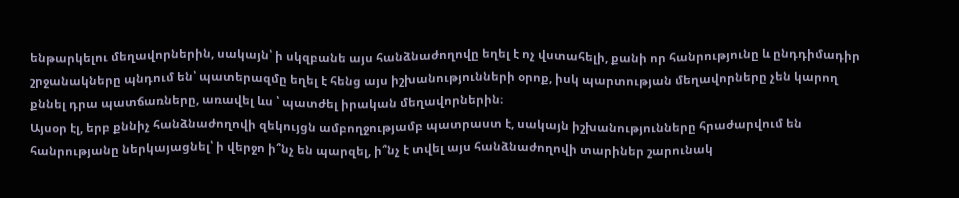ենթարկելու մեղավորներին, սակայն՝ ի սկզբանե այս հանձնաժողովը եղել է ոչ վստահելի, քանի որ հանրությունը և ընդդիմադիր շրջանակները պնդում են՝ պատերազմը եղել է հենց այս իշխանությունների օրոք, իսկ պարտության մեղավորները չեն կարող քննել դրա պատճառները, առավել ևս ՝ պատժել իրական մեղավորներին։
Այսօր էլ, երբ քննիչ հանձնաժողովի զեկույցն ամբողջությամբ պատրաստ է, սակայն իշխանությունները հրաժարվում են հանրությանը ներկայացնել՝ ի վերջո ի՞նչ են պարզել, ի՞նչ է տվել այս հանձնաժողովի տարիներ շարունակ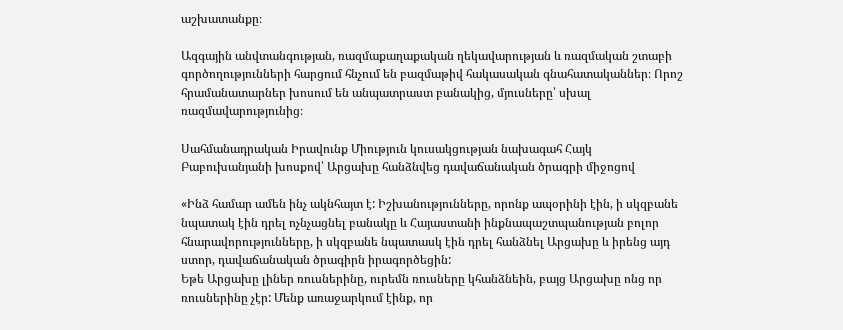աշխատանքը։

Ազգային անվտանգության, ռազմաքաղաքական ղեկավարության և ռազմական շտաբի գործողությունների հարցում հնչում են բազմաթիվ հակասական գնահատականներ։ Որոշ հրամանատարներ խոսում են անպատրաստ բանակից, մյուսները՝ սխալ ռազմավարությունից։

Սահմանադրական Իրավունք Միություն կուսակցության նախագահ Հայկ Բաբուխանյանի խոսքով՝ Արցախը հանձնվեց դավաճանական ծրագրի միջոցով

«Ինձ համար ամեն ինչ ակնհայտ է: Իշխանությունները, որոնք ապօրինի էին, ի սկզբանե նպատակ էին դրել ոչնչացնել բանակը և Հայաստանի ինքնապաշտպանության բոլոր հնարավորությունները, ի սկզբանե նպատասկ էին դրել հանձնել Արցախը և իրենց այդ ստոր, դավաճանական ծրագիրն իրագործեցին:
Եթե Արցախը լիներ ռուսներինը, ուրեմն ռուսները կհանձնեին, բայց Արցախը ոնց որ ռուսներինը չէր: Մենք առաջարկում էինք, որ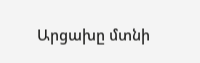Արցախը մտնի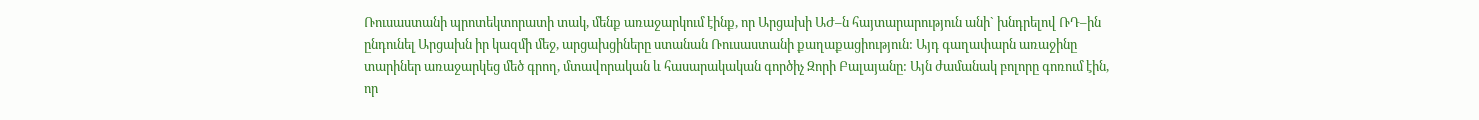Ռուսաստանի պրոտեկտորատի տակ, մենք առաջարկում էինք, որ Արցախի ԱԺ–ն հայտարարություն անի` խնդրելով ՌԴ–ին ընդունել Արցախն իր կազմի մեջ, արցախցիները ստանան Ռուսաստանի քաղաքացիություն: Այդ գաղափարն առաջինը տարիներ առաջարկեց մեծ գրող, մտավորական և հասարակական գործիչ Զորի Բալայանը: Այն ժամանակ բոլորը գոռում էին, որ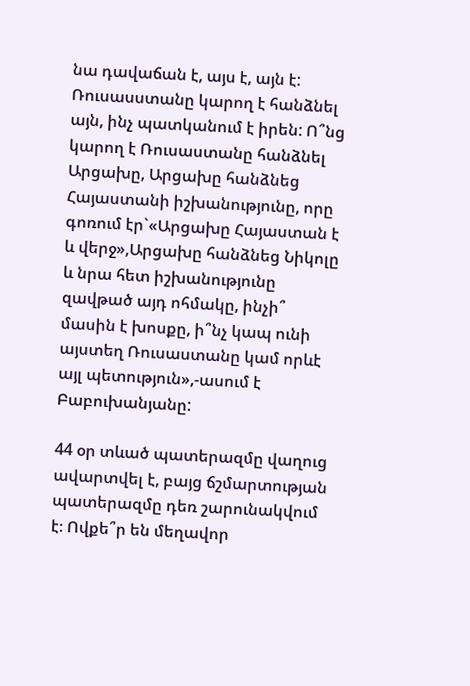նա դավաճան է, այս է, այն է: Ռուսասստանը կարող է հանձնել այն, ինչ պատկանում է իրեն: Ո՞նց կարող է Ռուսաստանը հանձնել Արցախը, Արցախը հանձնեց Հայաստանի իշխանությունը, որը գոռում էր`«Արցախը Հայաստան է և վերջ»,Արցախը հանձնեց Նիկոլը և նրա հետ իշխանությունը զավթած այդ ոհմակը, ինչի՞ մասին է խոսքը, ի՞նչ կապ ունի այստեղ Ռուսաստանը կամ որևէ այլ պետություն»,-ասում է Բաբուխանյանը:

44 օր տևած պատերազմը վաղուց ավարտվել է, բայց ճշմարտության պատերազմը դեռ շարունակվում է։ Ովքե՞ր են մեղավոր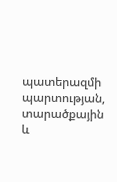պատերազմի պարտության, տարածքային և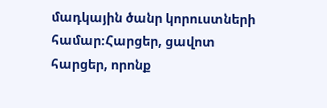մադկային ծանր կորուստների համար։Հարցեր, ցավոտ հարցեր, որոնք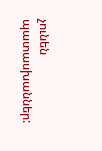չունեն պատասխաններ: